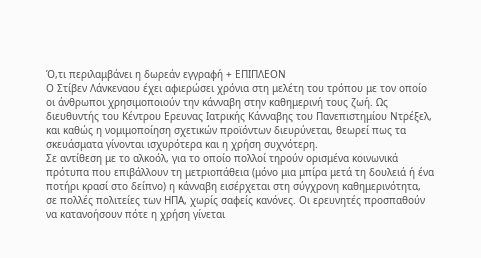Ό,τι περιλαμβάνει η δωρεάν εγγραφή + ΕΠΙΠΛΕΟΝ
Ο Στίβεν Λάνκεναου έχει αφιερώσει χρόνια στη μελέτη του τρόπου με τον οποίο οι άνθρωποι χρησιμοποιούν την κάνναβη στην καθημερινή τους ζωή. Ως διευθυντής του Κέντρου Ερευνας Ιατρικής Κάνναβης του Πανεπιστημίου Ντρέξελ, και καθώς η νομιμοποίηση σχετικών προϊόντων διευρύνεται, θεωρεί πως τα σκευάσματα γίνονται ισχυρότερα και η χρήση συχνότερη.
Σε αντίθεση με το αλκοόλ, για το οποίο πολλοί τηρούν ορισμένα κοινωνικά πρότυπα που επιβάλλουν τη μετριοπάθεια (μόνο μια μπίρα μετά τη δουλειά ή ένα ποτήρι κρασί στο δείπνο) η κάνναβη εισέρχεται στη σύγχρονη καθημερινότητα, σε πολλές πολιτείες των ΗΠΑ, χωρίς σαφείς κανόνες. Οι ερευνητές προσπαθούν να κατανοήσουν πότε η χρήση γίνεται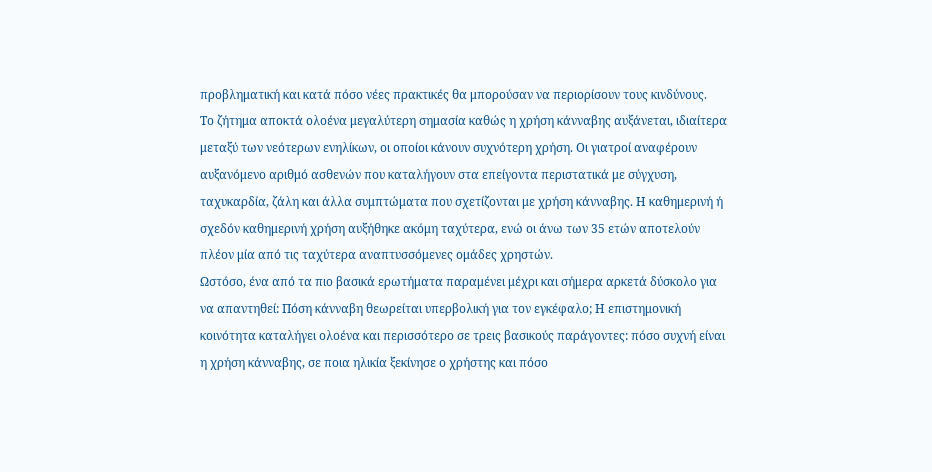προβληματική και κατά πόσο νέες πρακτικές θα μπορούσαν να περιορίσουν τους κινδύνους.
Το ζήτημα αποκτά ολοένα μεγαλύτερη σημασία καθώς η χρήση κάνναβης αυξάνεται, ιδιαίτερα μεταξύ των νεότερων ενηλίκων, οι οποίοι κάνουν συχνότερη χρήση. Οι γιατροί αναφέρουν αυξανόμενο αριθμό ασθενών που καταλήγουν στα επείγοντα περιστατικά με σύγχυση, ταχυκαρδία, ζάλη και άλλα συμπτώματα που σχετίζονται με χρήση κάνναβης. Η καθημερινή ή σχεδόν καθημερινή χρήση αυξήθηκε ακόμη ταχύτερα, ενώ οι άνω των 35 ετών αποτελούν πλέον μία από τις ταχύτερα αναπτυσσόμενες ομάδες χρηστών.
Ωστόσο, ένα από τα πιο βασικά ερωτήματα παραμένει μέχρι και σήμερα αρκετά δύσκολο για να απαντηθεί: Πόση κάνναβη θεωρείται υπερβολική για τον εγκέφαλο; Η επιστημονική κοινότητα καταλήγει ολοένα και περισσότερο σε τρεις βασικούς παράγοντες: πόσο συχνή είναι η χρήση κάνναβης, σε ποια ηλικία ξεκίνησε ο χρήστης και πόσο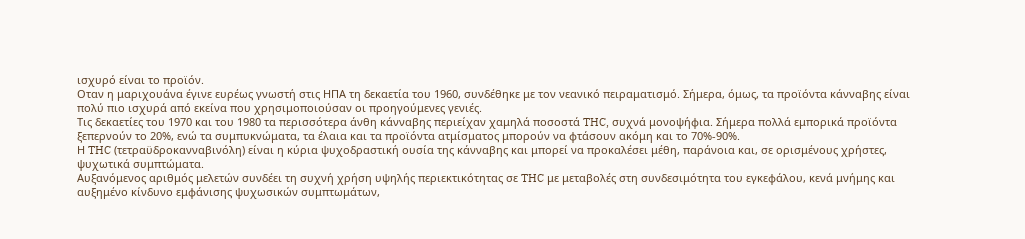ισχυρό είναι το προϊόν.
Οταν η μαριχουάνα έγινε ευρέως γνωστή στις ΗΠΑ τη δεκαετία του 1960, συνδέθηκε με τον νεανικό πειραματισμό. Σήμερα, όμως, τα προϊόντα κάνναβης είναι πολύ πιο ισχυρά από εκείνα που χρησιμοποιούσαν οι προηγούμενες γενιές.
Τις δεκαετίες του 1970 και του 1980 τα περισσότερα άνθη κάνναβης περιείχαν χαμηλά ποσοστά THC, συχνά μονοψήφια. Σήμερα πολλά εμπορικά προϊόντα ξεπερνούν το 20%, ενώ τα συμπυκνώματα, τα έλαια και τα προϊόντα ατμίσματος μπορούν να φτάσουν ακόμη και το 70%-90%.
Η THC (τετραϋδροκανναβινόλη) είναι η κύρια ψυχοδραστική ουσία της κάνναβης και μπορεί να προκαλέσει μέθη, παράνοια και, σε ορισμένους χρήστες, ψυχωτικά συμπτώματα.
Αυξανόμενος αριθμός μελετών συνδέει τη συχνή χρήση υψηλής περιεκτικότητας σε THC με μεταβολές στη συνδεσιμότητα του εγκεφάλου, κενά μνήμης και αυξημένο κίνδυνο εμφάνισης ψυχωσικών συμπτωμάτων,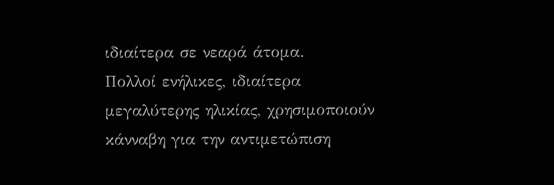ιδιαίτερα σε νεαρά άτομα.
Πολλοί ενήλικες, ιδιαίτερα μεγαλύτερης ηλικίας, χρησιμοποιούν κάνναβη για την αντιμετώπιση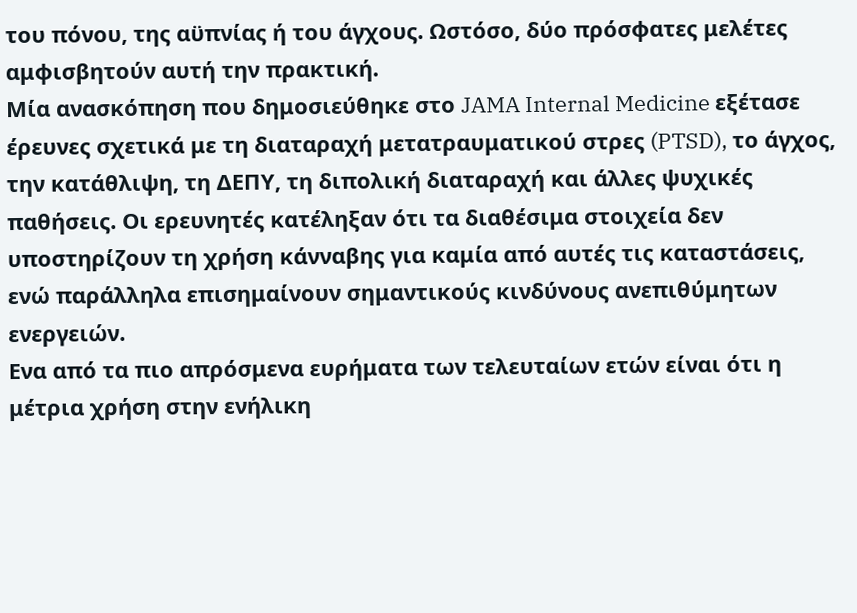του πόνου, της αϋπνίας ή του άγχους. Ωστόσο, δύο πρόσφατες μελέτες αμφισβητούν αυτή την πρακτική.
Μία ανασκόπηση που δημοσιεύθηκε στο JAMA Internal Medicine εξέτασε έρευνες σχετικά με τη διαταραχή μετατραυματικού στρες (PTSD), το άγχος, την κατάθλιψη, τη ΔΕΠΥ, τη διπολική διαταραχή και άλλες ψυχικές παθήσεις. Οι ερευνητές κατέληξαν ότι τα διαθέσιμα στοιχεία δεν υποστηρίζουν τη χρήση κάνναβης για καμία από αυτές τις καταστάσεις, ενώ παράλληλα επισημαίνουν σημαντικούς κινδύνους ανεπιθύμητων ενεργειών.
Ενα από τα πιο απρόσμενα ευρήματα των τελευταίων ετών είναι ότι η μέτρια χρήση στην ενήλικη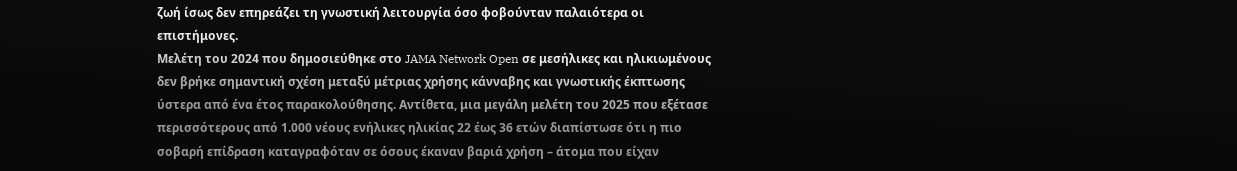ζωή ίσως δεν επηρεάζει τη γνωστική λειτουργία όσο φοβούνταν παλαιότερα οι επιστήμονες.
Μελέτη του 2024 που δημοσιεύθηκε στο JAMA Network Open σε μεσήλικες και ηλικιωμένους δεν βρήκε σημαντική σχέση μεταξύ μέτριας χρήσης κάνναβης και γνωστικής έκπτωσης ύστερα από ένα έτος παρακολούθησης. Αντίθετα, μια μεγάλη μελέτη του 2025 που εξέτασε περισσότερους από 1.000 νέους ενήλικες ηλικίας 22 έως 36 ετών διαπίστωσε ότι η πιο σοβαρή επίδραση καταγραφόταν σε όσους έκαναν βαριά χρήση – άτομα που είχαν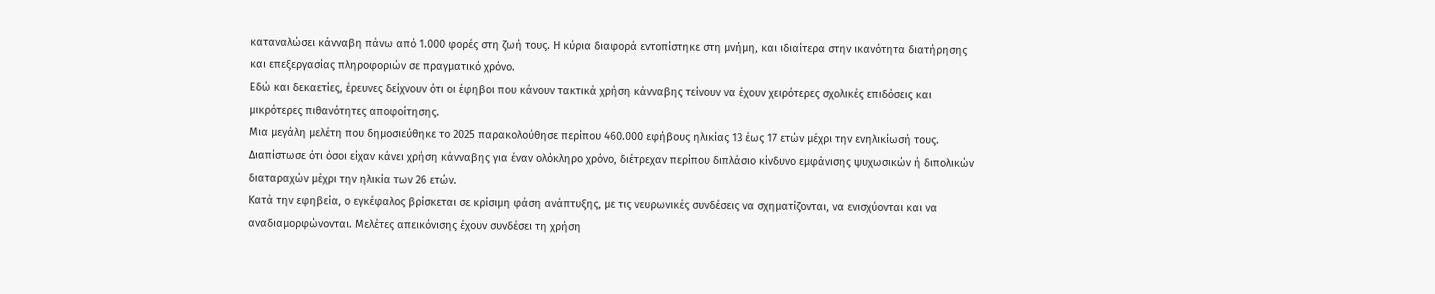καταναλώσει κάνναβη πάνω από 1.000 φορές στη ζωή τους. Η κύρια διαφορά εντοπίστηκε στη μνήμη, και ιδιαίτερα στην ικανότητα διατήρησης και επεξεργασίας πληροφοριών σε πραγματικό χρόνο.
Εδώ και δεκαετίες, έρευνες δείχνουν ότι οι έφηβοι που κάνουν τακτικά χρήση κάνναβης τείνουν να έχουν χειρότερες σχολικές επιδόσεις και μικρότερες πιθανότητες αποφοίτησης.
Μια μεγάλη μελέτη που δημοσιεύθηκε το 2025 παρακολούθησε περίπου 460.000 εφήβους ηλικίας 13 έως 17 ετών μέχρι την ενηλικίωσή τους. Διαπίστωσε ότι όσοι είχαν κάνει χρήση κάνναβης για έναν ολόκληρο χρόνο, διέτρεχαν περίπου διπλάσιο κίνδυνο εμφάνισης ψυχωσικών ή διπολικών διαταραχών μέχρι την ηλικία των 26 ετών.
Κατά την εφηβεία, ο εγκέφαλος βρίσκεται σε κρίσιμη φάση ανάπτυξης, με τις νευρωνικές συνδέσεις να σχηματίζονται, να ενισχύονται και να αναδιαμορφώνονται. Μελέτες απεικόνισης έχουν συνδέσει τη χρήση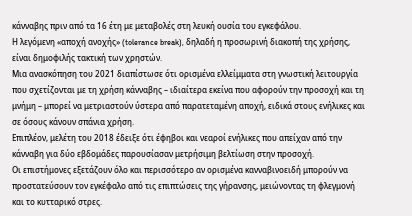κάνναβης πριν από τα 16 έτη με μεταβολές στη λευκή ουσία του εγκεφάλου.
Η λεγόμενη «αποχή ανοχής» (tolerance break), δηλαδή η προσωρινή διακοπή της χρήσης, είναι δημοφιλής τακτική των χρηστών.
Μια ανασκόπηση του 2021 διαπίστωσε ότι ορισμένα ελλείμματα στη γνωστική λειτουργία που σχετίζονται με τη χρήση κάνναβης – ιδιαίτερα εκείνα που αφορούν την προσοχή και τη μνήμη – μπορεί να μετριαστούν ύστερα από παρατεταμένη αποχή, ειδικά στους ενήλικες και σε όσους κάνουν σπάνια χρήση.
Επιπλέον, μελέτη του 2018 έδειξε ότι έφηβοι και νεαροί ενήλικες που απείχαν από την κάνναβη για δύο εβδομάδες παρουσίασαν μετρήσιμη βελτίωση στην προσοχή.
Οι επιστήμονες εξετάζουν όλο και περισσότερο αν ορισμένα κανναβινοειδή μπορούν να προστατεύσουν τον εγκέφαλο από τις επιπτώσεις της γήρανσης, μειώνοντας τη φλεγμονή και το κυτταρικό στρες.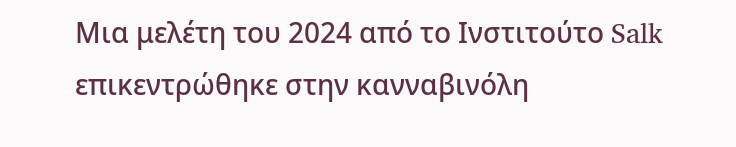Μια μελέτη του 2024 από το Ινστιτούτο Salk επικεντρώθηκε στην κανναβινόλη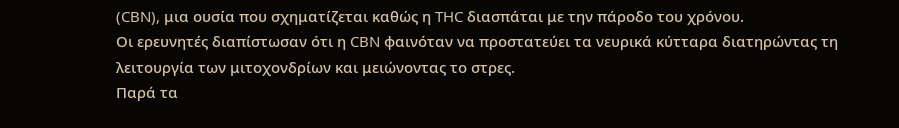(CBN), μια ουσία που σχηματίζεται καθώς η THC διασπάται με την πάροδο του χρόνου.
Οι ερευνητές διαπίστωσαν ότι η CBN φαινόταν να προστατεύει τα νευρικά κύτταρα διατηρώντας τη λειτουργία των μιτοχονδρίων και μειώνοντας το στρες.
Παρά τα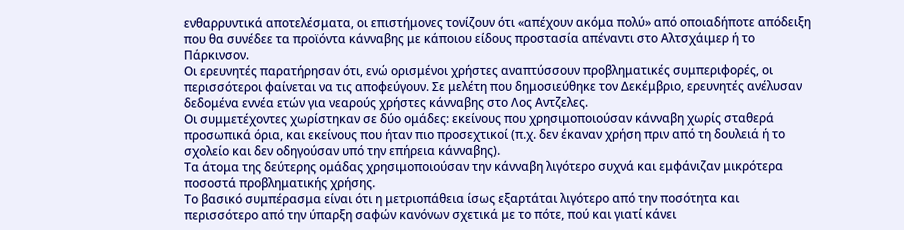ενθαρρυντικά αποτελέσματα, οι επιστήμονες τονίζουν ότι «απέχουν ακόμα πολύ» από οποιαδήποτε απόδειξη που θα συνέδεε τα προϊόντα κάνναβης με κάποιου είδους προστασία απέναντι στο Αλτσχάιμερ ή το Πάρκινσον.
Οι ερευνητές παρατήρησαν ότι, ενώ ορισμένοι χρήστες αναπτύσσουν προβληματικές συμπεριφορές, οι περισσότεροι φαίνεται να τις αποφεύγουν. Σε μελέτη που δημοσιεύθηκε τον Δεκέμβριο, ερευνητές ανέλυσαν δεδομένα εννέα ετών για νεαρούς χρήστες κάνναβης στο Λος Αντζελες.
Οι συμμετέχοντες χωρίστηκαν σε δύο ομάδες: εκείνους που χρησιμοποιούσαν κάνναβη χωρίς σταθερά προσωπικά όρια, και εκείνους που ήταν πιο προσεχτικοί (π.χ. δεν έκαναν χρήση πριν από τη δουλειά ή το σχολείο και δεν οδηγούσαν υπό την επήρεια κάνναβης).
Τα άτομα της δεύτερης ομάδας χρησιμοποιούσαν την κάνναβη λιγότερο συχνά και εμφάνιζαν μικρότερα ποσοστά προβληματικής χρήσης.
Το βασικό συμπέρασμα είναι ότι η μετριοπάθεια ίσως εξαρτάται λιγότερο από την ποσότητα και περισσότερο από την ύπαρξη σαφών κανόνων σχετικά με το πότε, πού και γιατί κάνει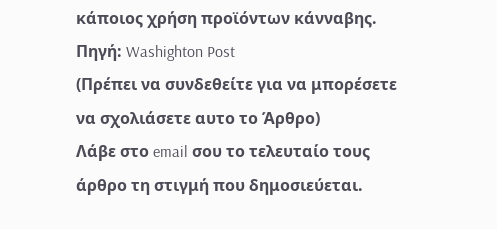κάποιος χρήση προϊόντων κάνναβης.
Πηγή: Washighton Post
(Πρέπει να συνδεθείτε για να μπορέσετε να σχολιάσετε αυτο το Άρθρο)
Λάβε στο email σου το τελευταίο τους άρθρο τη στιγμή που δημοσιεύεται.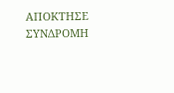ΑΠΟΚΤΗΣΕ ΣΥΝΔΡΟΜΗ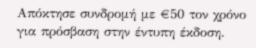Απόκτησε συνδρομή με €50 τον χρόνο για πρόσβαση στην έντυπη έκδοση.